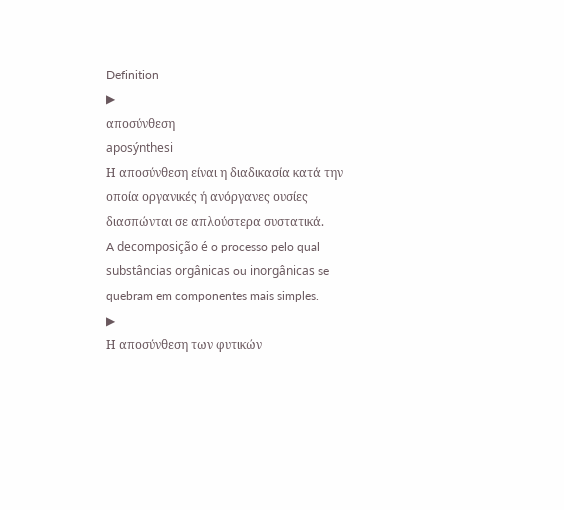Definition
▶
αποσύνθεση
aposýnthesi
Η αποσύνθεση είναι η διαδικασία κατά την οποία οργανικές ή ανόργανες ουσίες διασπώνται σε απλούστερα συστατικά.
A decomposição é o processo pelo qual substâncias orgânicas ou inorgânicas se quebram em componentes mais simples.
▶
Η αποσύνθεση των φυτικών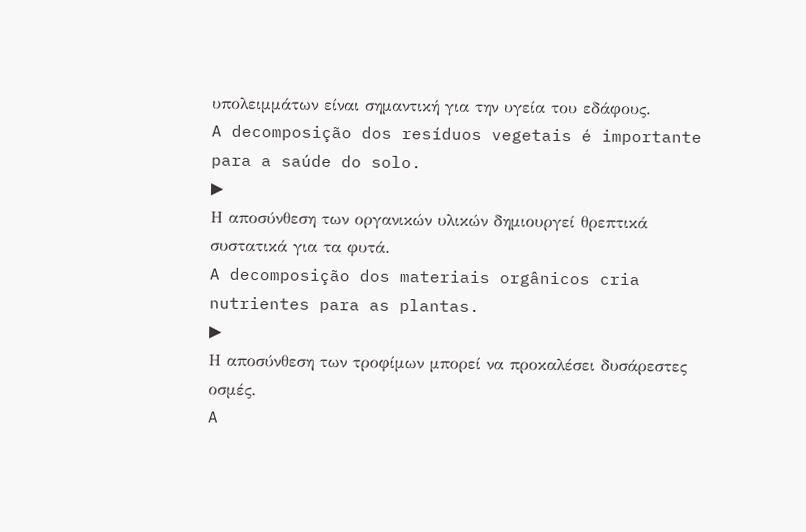υπολειμμάτων είναι σημαντική για την υγεία του εδάφους.
A decomposição dos resíduos vegetais é importante para a saúde do solo.
▶
Η αποσύνθεση των οργανικών υλικών δημιουργεί θρεπτικά συστατικά για τα φυτά.
A decomposição dos materiais orgânicos cria nutrientes para as plantas.
▶
Η αποσύνθεση των τροφίμων μπορεί να προκαλέσει δυσάρεστες οσμές.
A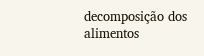decomposição dos alimentos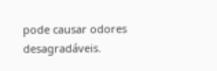pode causar odores desagradáveis.